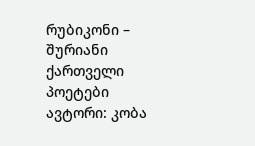რუბიკონი – შურიანი ქართველი პოეტები
ავტორი: კობა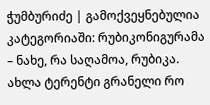ჭუმბურიძე | გამოქვეყნებულია კატეგორიაში: რუბიკონიგურამა – ნახე, რა საღამოა, რუბიკა. ახლა ტერენტი გრანელი რო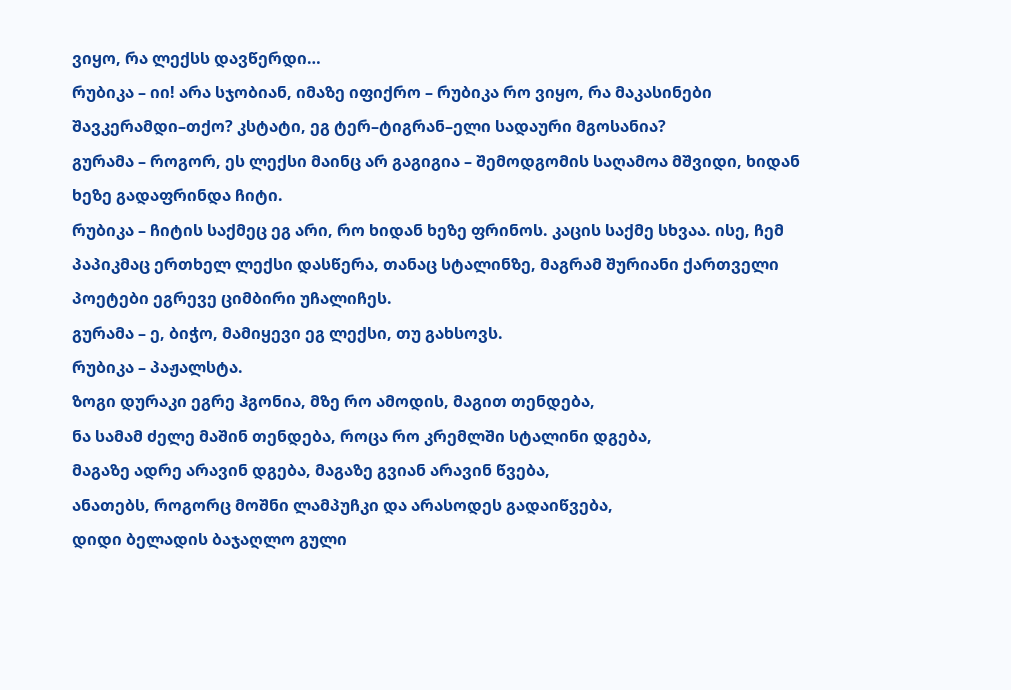ვიყო, რა ლექსს დავწერდი…
რუბიკა – იი! არა სჯობიან, იმაზე იფიქრო – რუბიკა რო ვიყო, რა მაკასინები შავკერამდი–თქო? კსტატი, ეგ ტერ–ტიგრან–ელი სადაური მგოსანია?
გურამა – როგორ, ეს ლექსი მაინც არ გაგიგია – შემოდგომის საღამოა მშვიდი, ხიდან ხეზე გადაფრინდა ჩიტი.
რუბიკა – ჩიტის საქმეც ეგ არი, რო ხიდან ხეზე ფრინოს. კაცის საქმე სხვაა. ისე, ჩემ პაპიკმაც ერთხელ ლექსი დასწერა, თანაც სტალინზე, მაგრამ შურიანი ქართველი პოეტები ეგრევე ციმბირი უჩალიჩეს.
გურამა – ე, ბიჭო, მამიყევი ეგ ლექსი, თუ გახსოვს.
რუბიკა – პაჟალსტა.
ზოგი დურაკი ეგრე ჰგონია, მზე რო ამოდის, მაგით თენდება,
ნა სამამ ძელე მაშინ თენდება, როცა რო კრემლში სტალინი დგება,
მაგაზე ადრე არავინ დგება, მაგაზე გვიან არავინ წვება,
ანათებს, როგორც მოშნი ლამპუჩკი და არასოდეს გადაიწვება,
დიდი ბელადის ბაჯაღლო გული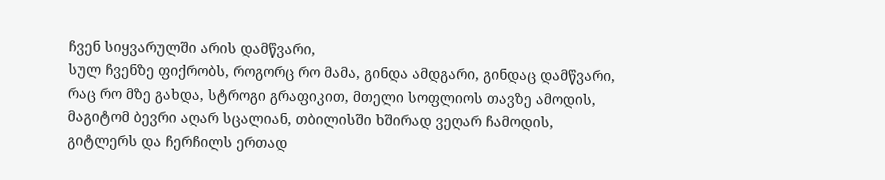ჩვენ სიყვარულში არის დამწვარი,
სულ ჩვენზე ფიქრობს, როგორც რო მამა, გინდა ამდგარი, გინდაც დამწვარი,
რაც რო მზე გახდა, სტროგი გრაფიკით, მთელი სოფლიოს თავზე ამოდის,
მაგიტომ ბევრი აღარ სცალიან, თბილისში ხშირად ვეღარ ჩამოდის,
გიტლერს და ჩერჩილს ერთად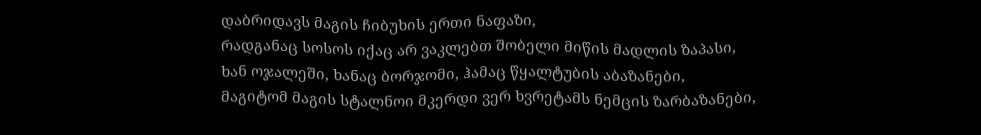დაბრიდავს მაგის ჩიბუხის ერთი ნაფაზი,
რადგანაც სოსოს იქაც არ ვაკლებთ შობელი მიწის მადლის ზაპასი,
ხან ოჯალეში, ხანაც ბორჯომი, ჰამაც წყალტუბის აბაზანები,
მაგიტომ მაგის სტალნოი მკერდი ვერ ხვრეტამს ნემცის ზარბაზანები,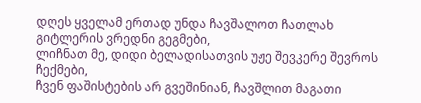დღეს ყველამ ერთად უნდა ჩავშალოთ ჩათლახ გიტლერის ვრედნი გეგმები,
ლიჩნათ მე, დიდი ბელადისათვის უჟე შევკერე შევროს ჩექმები,
ჩვენ ფაშისტების არ გვეშინიან, ჩავშლით მაგათი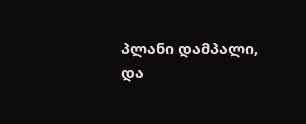პლანი დამპალი,
და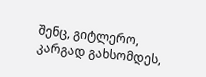შენც, გიტლერო, კარგად გახსომდეს,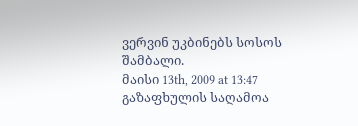ვერვინ უკბინებს სოსოს შამბალი.
მაისი 13th, 2009 at 13:47
გაზაფხულის საღამოა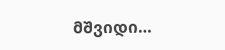მშვიდი…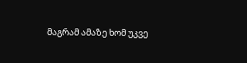მაგრამ ამაზე ხომ უკვე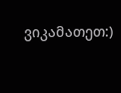ვიკამათეთ:)